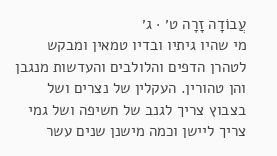עֲבוֹדָה זָרָה ט׳ · ג׳
מי שהיו גיתיו ובדיו טמאין ומבקש לטהרן הדפים והלולבים והעדשות מנגבן והן טהורין. העקלין של נצרים ושל בצבוץ צריך לגנב של חשיפה ושל גמי צריך ליישן וכמה מישנן שנים עשר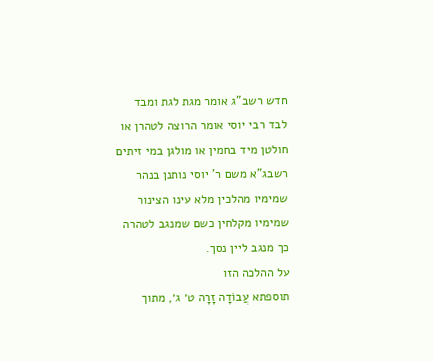חדש רשב"ג אומר מגת לגת ומבד לבד רבי יוסי אומר הרוצה לטהרן או חולטן מיד בחמין או מולגן במי זיתים רשבג"א משם ר' יוסי נותנן בנהר שמימיו מהלכין מלא עינו הצינור שמימיו מקלחין כשם שמנגב לטהרה כך מנגב ליין נסך.
על ההלכה הזו
תוספתא עֲבוֹדָה זָרָה ט׳ ג׳, מתוך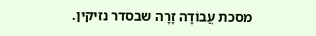מסכת עֲבוֹדָה זָרָה שבסדר נזיקין.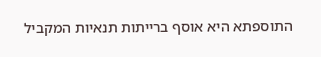התוספתא היא אוסף ברייתות תנאיות המקביל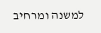למשנה ומרחיב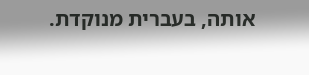אותה, בעברית מנוקדת.